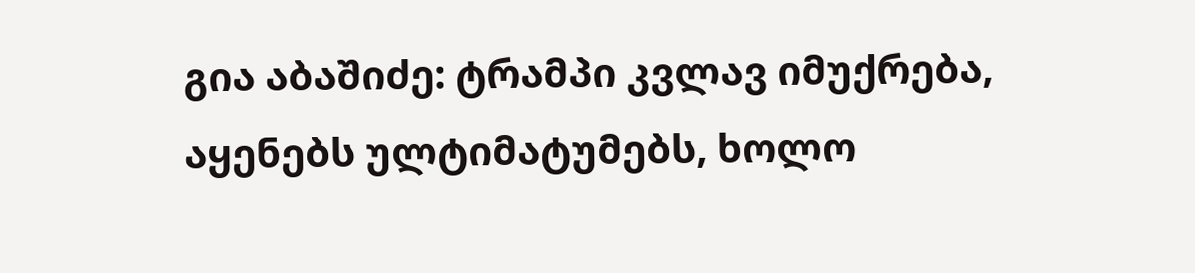გია აბაშიძე: ტრამპი კვლავ იმუქრება, აყენებს ულტიმატუმებს, ხოლო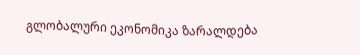გლობალური ეკონომიკა ზარალდება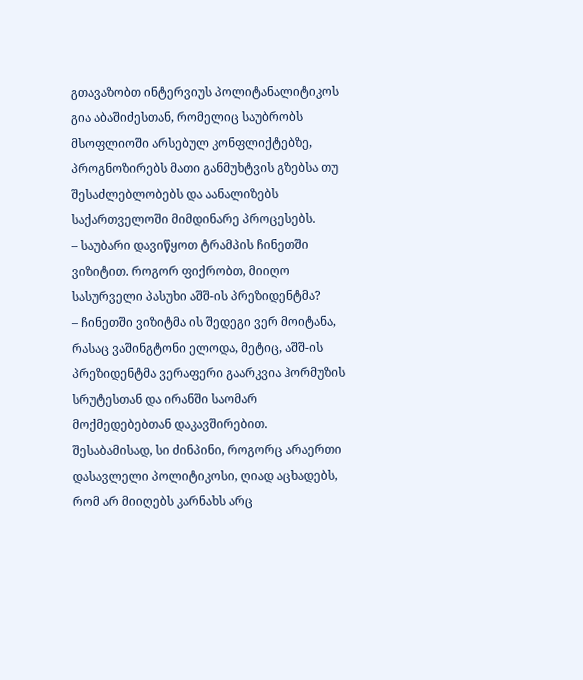გთავაზობთ ინტერვიუს პოლიტანალიტიკოს გია აბაშიძესთან, რომელიც საუბრობს მსოფლიოში არსებულ კონფლიქტებზე, პროგნოზირებს მათი განმუხტვის გზებსა თუ შესაძლებლობებს და აანალიზებს საქართველოში მიმდინარე პროცესებს.
– საუბარი დავიწყოთ ტრამპის ჩინეთში ვიზიტით. როგორ ფიქრობთ, მიიღო სასურველი პასუხი აშშ-ის პრეზიდენტმა?
– ჩინეთში ვიზიტმა ის შედეგი ვერ მოიტანა, რასაც ვაშინგტონი ელოდა, მეტიც, აშშ-ის პრეზიდენტმა ვერაფერი გაარკვია ჰორმუზის სრუტესთან და ირანში საომარ მოქმედებებთან დაკავშირებით. შესაბამისად, სი ძინპინი, როგორც არაერთი დასავლელი პოლიტიკოსი, ღიად აცხადებს, რომ არ მიიღებს კარნახს არც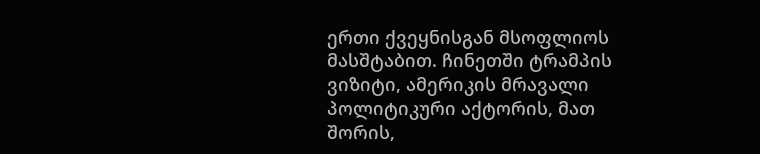ერთი ქვეყნისგან მსოფლიოს მასშტაბით. ჩინეთში ტრამპის ვიზიტი, ამერიკის მრავალი პოლიტიკური აქტორის, მათ შორის,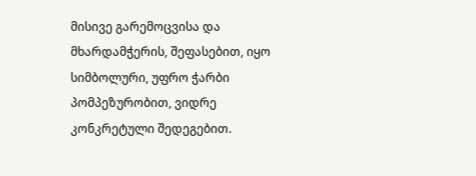მისივე გარემოცვისა და მხარდამჭერის, შეფასებით, იყო სიმბოლური, უფრო ჭარბი პომპეზურობით, ვიდრე კონკრეტული შედეგებით.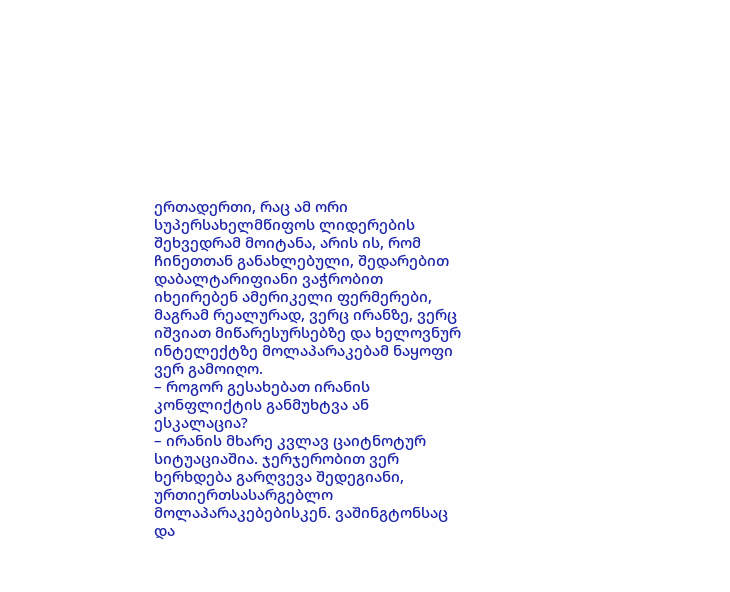ერთადერთი, რაც ამ ორი სუპერსახელმწიფოს ლიდერების შეხვედრამ მოიტანა, არის ის, რომ ჩინეთთან განახლებული, შედარებით დაბალტარიფიანი ვაჭრობით იხეირებენ ამერიკელი ფერმერები, მაგრამ რეალურად, ვერც ირანზე, ვერც იშვიათ მიწარესურსებზე და ხელოვნურ ინტელექტზე მოლაპარაკებამ ნაყოფი ვერ გამოიღო.
– როგორ გესახებათ ირანის კონფლიქტის განმუხტვა ან ესკალაცია?
– ირანის მხარე კვლავ ცაიტნოტურ სიტუაციაშია. ჯერჯერობით ვერ ხერხდება გარღვევა შედეგიანი, ურთიერთსასარგებლო მოლაპარაკებებისკენ. ვაშინგტონსაც და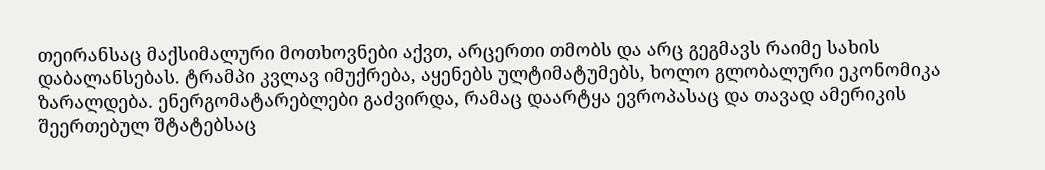თეირანსაც მაქსიმალური მოთხოვნები აქვთ, არცერთი თმობს და არც გეგმავს რაიმე სახის დაბალანსებას. ტრამპი კვლავ იმუქრება, აყენებს ულტიმატუმებს, ხოლო გლობალური ეკონომიკა ზარალდება. ენერგომატარებლები გაძვირდა, რამაც დაარტყა ევროპასაც და თავად ამერიკის შეერთებულ შტატებსაც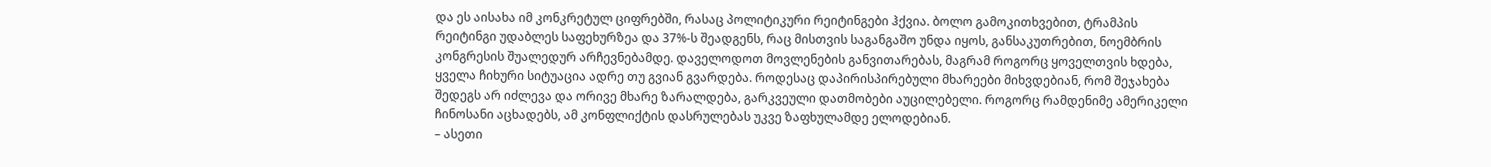და ეს აისახა იმ კონკრეტულ ციფრებში, რასაც პოლიტიკური რეიტინგები ჰქვია. ბოლო გამოკითხვებით, ტრამპის რეიტინგი უდაბლეს საფეხურზეა და 37%-ს შეადგენს, რაც მისთვის საგანგაშო უნდა იყოს, განსაკუთრებით, ნოემბრის კონგრესის შუალედურ არჩევნებამდე. დაველოდოთ მოვლენების განვითარებას, მაგრამ როგორც ყოველთვის ხდება, ყველა ჩიხური სიტუაცია ადრე თუ გვიან გვარდება. როდესაც დაპირისპირებული მხარეები მიხვდებიან, რომ შეჯახება შედეგს არ იძლევა და ორივე მხარე ზარალდება, გარკვეული დათმობები აუცილებელი. როგორც რამდენიმე ამერიკელი ჩინოსანი აცხადებს, ამ კონფლიქტის დასრულებას უკვე ზაფხულამდე ელოდებიან.
– ასეთი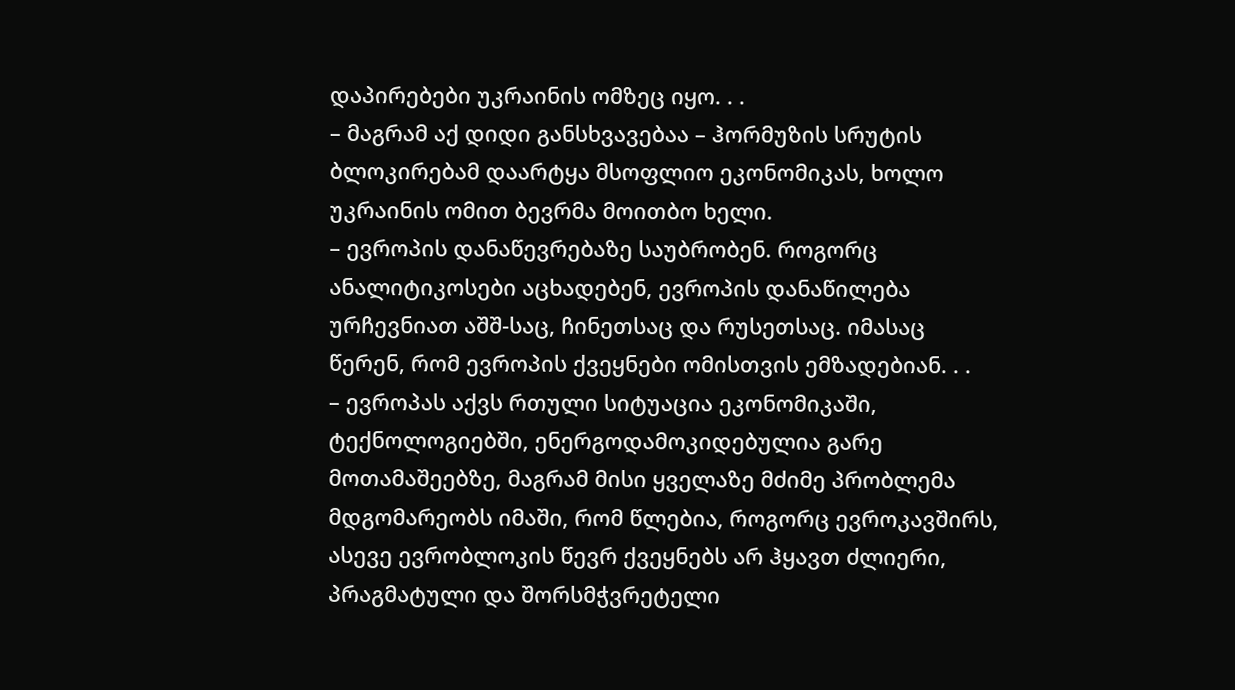დაპირებები უკრაინის ომზეც იყო. . .
– მაგრამ აქ დიდი განსხვავებაა – ჰორმუზის სრუტის ბლოკირებამ დაარტყა მსოფლიო ეკონომიკას, ხოლო უკრაინის ომით ბევრმა მოითბო ხელი.
– ევროპის დანაწევრებაზე საუბრობენ. როგორც ანალიტიკოსები აცხადებენ, ევროპის დანაწილება ურჩევნიათ აშშ-საც, ჩინეთსაც და რუსეთსაც. იმასაც წერენ, რომ ევროპის ქვეყნები ომისთვის ემზადებიან. . .
– ევროპას აქვს რთული სიტუაცია ეკონომიკაში, ტექნოლოგიებში, ენერგოდამოკიდებულია გარე მოთამაშეებზე, მაგრამ მისი ყველაზე მძიმე პრობლემა მდგომარეობს იმაში, რომ წლებია, როგორც ევროკავშირს, ასევე ევრობლოკის წევრ ქვეყნებს არ ჰყავთ ძლიერი, პრაგმატული და შორსმჭვრეტელი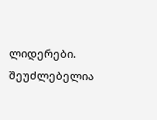ლიდერები. შეუძლებელია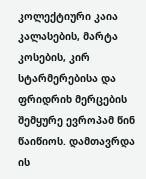კოლექტიური კაია კალასების, მარტა კოსების, კირ სტარმერებისა და ფრიდრიხ მერცების შემყურე ევროპამ წინ წაიწიოს. დამთავრდა ის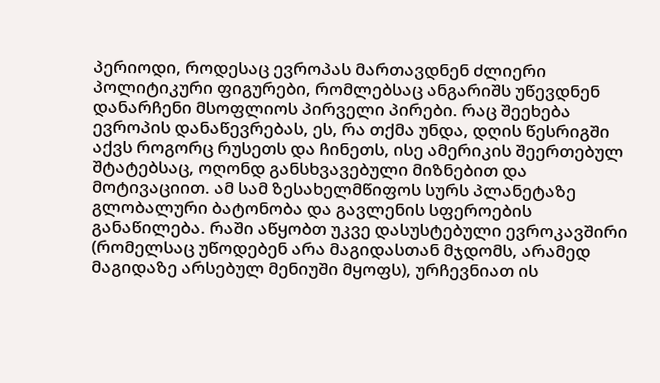პერიოდი, როდესაც ევროპას მართავდნენ ძლიერი პოლიტიკური ფიგურები, რომლებსაც ანგარიშს უწევდნენ დანარჩენი მსოფლიოს პირველი პირები. რაც შეეხება ევროპის დანაწევრებას, ეს, რა თქმა უნდა, დღის წესრიგში აქვს როგორც რუსეთს და ჩინეთს, ისე ამერიკის შეერთებულ შტატებსაც, ოღონდ განსხვავებული მიზნებით და მოტივაციით. ამ სამ ზესახელმწიფოს სურს პლანეტაზე გლობალური ბატონობა და გავლენის სფეროების განაწილება. რაში აწყობთ უკვე დასუსტებული ევროკავშირი (რომელსაც უწოდებენ არა მაგიდასთან მჯდომს, არამედ მაგიდაზე არსებულ მენიუში მყოფს), ურჩევნიათ ის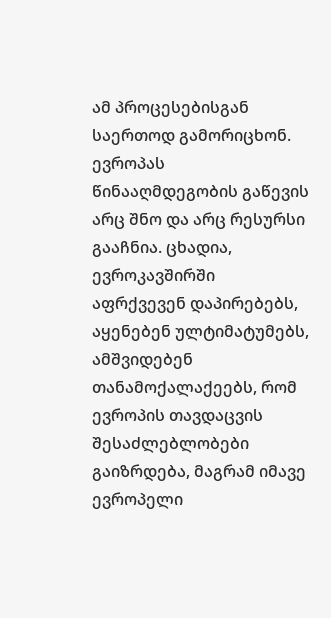ამ პროცესებისგან საერთოდ გამორიცხონ. ევროპას წინააღმდეგობის გაწევის არც შნო და არც რესურსი გააჩნია. ცხადია, ევროკავშირში აფრქვევენ დაპირებებს, აყენებენ ულტიმატუმებს, ამშვიდებენ თანამოქალაქეებს, რომ ევროპის თავდაცვის შესაძლებლობები გაიზრდება, მაგრამ იმავე ევროპელი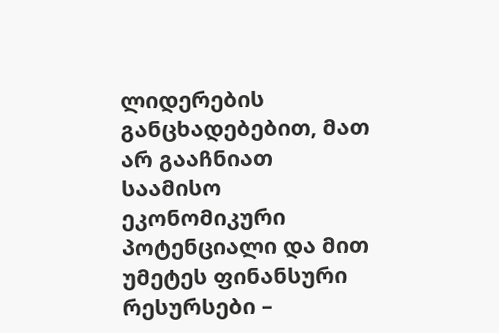ლიდერების განცხადებებით, მათ არ გააჩნიათ საამისო ეკონომიკური პოტენციალი და მით უმეტეს ფინანსური რესურსები –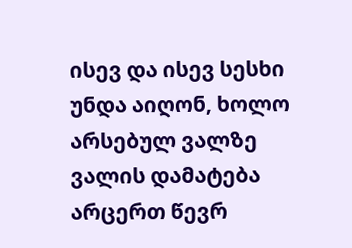ისევ და ისევ სესხი უნდა აიღონ, ხოლო არსებულ ვალზე ვალის დამატება არცერთ წევრ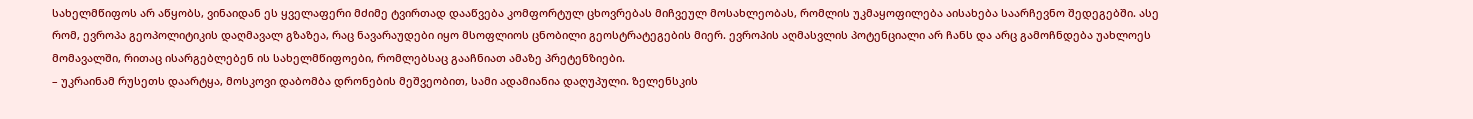სახელმწიფოს არ აწყობს, ვინაიდან ეს ყველაფერი მძიმე ტვირთად დააწვება კომფორტულ ცხოვრებას მიჩვეულ მოსახლეობას, რომლის უკმაყოფილება აისახება საარჩევნო შედეგებში. ასე რომ, ევროპა გეოპოლიტიკის დაღმავალ გზაზეა, რაც ნავარაუდები იყო მსოფლიოს ცნობილი გეოსტრატეგების მიერ. ევროპის აღმასვლის პოტენციალი არ ჩანს და არც გამოჩნდება უახლოეს მომავალში, რითაც ისარგებლებენ ის სახელმწიფოები, რომლებსაც გააჩნიათ ამაზე პრეტენზიები.
– უკრაინამ რუსეთს დაარტყა, მოსკოვი დაბომბა დრონების მეშვეობით, სამი ადამიანია დაღუპული. ზელენსკის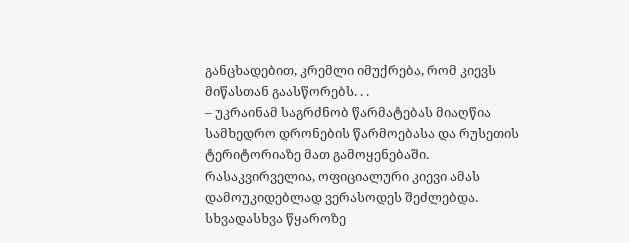განცხადებით, კრემლი იმუქრება, რომ კიევს მიწასთან გაასწორებს. . .
– უკრაინამ საგრძნობ წარმატებას მიაღწია სამხედრო დრონების წარმოებასა და რუსეთის ტერიტორიაზე მათ გამოყენებაში. რასაკვირველია, ოფიციალური კიევი ამას დამოუკიდებლად ვერასოდეს შეძლებდა. სხვადასხვა წყაროზე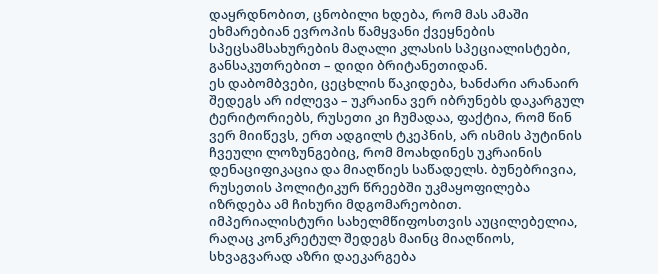დაყრდნობით, ცნობილი ხდება, რომ მას ამაში ეხმარებიან ევროპის წამყვანი ქვეყნების სპეცსამსახურების მაღალი კლასის სპეციალისტები, განსაკუთრებით – დიდი ბრიტანეთიდან.
ეს დაბომბვები, ცეცხლის წაკიდება, ხანძარი არანაირ შედეგს არ იძლევა – უკრაინა ვერ იბრუნებს დაკარგულ ტერიტორიებს, რუსეთი კი ჩუმადაა, ფაქტია, რომ წინ ვერ მიიწევს, ერთ ადგილს ტკეპნის, არ ისმის პუტინის ჩვეული ლოზუნგებიც, რომ მოახდინეს უკრაინის დენაციფიკაცია და მიაღწიეს საწადელს. ბუნებრივია, რუსეთის პოლიტიკურ წრეებში უკმაყოფილება იზრდება ამ ჩიხური მდგომარეობით. იმპერიალისტური სახელმწიფოსთვის აუცილებელია, რაღაც კონკრეტულ შედეგს მაინც მიაღწიოს, სხვაგვარად აზრი დაეკარგება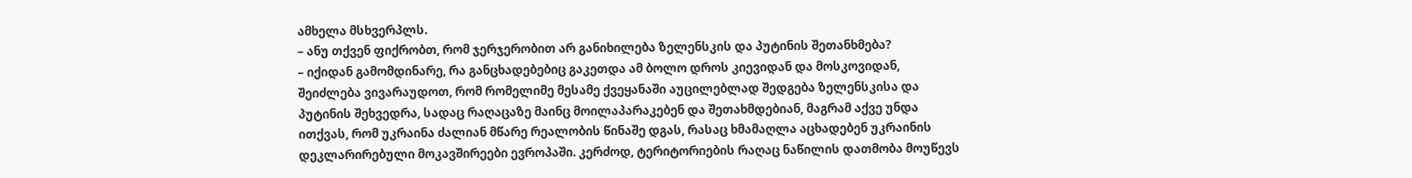ამხელა მსხვერპლს.
– ანუ თქვენ ფიქრობთ, რომ ჯერჯერობით არ განიხილება ზელენსკის და პუტინის შეთანხმება?
– იქიდან გამომდინარე, რა განცხადებებიც გაკეთდა ამ ბოლო დროს კიევიდან და მოსკოვიდან, შეიძლება ვივარაუდოთ, რომ რომელიმე მესამე ქვეყანაში აუცილებლად შედგება ზელენსკისა და პუტინის შეხვედრა, სადაც რაღაცაზე მაინც მოილაპარაკებენ და შეთახმდებიან, მაგრამ აქვე უნდა ითქვას, რომ უკრაინა ძალიან მწარე რეალობის წინაშე დგას, რასაც ხმამაღლა აცხადებენ უკრაინის დეკლარირებული მოკავშირეები ევროპაში. კერძოდ, ტერიტორიების რაღაც ნაწილის დათმობა მოუწევს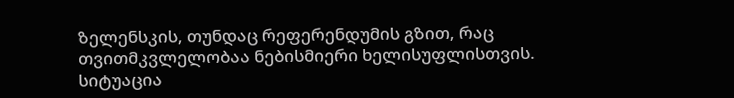ზელენსკის, თუნდაც რეფერენდუმის გზით, რაც თვითმკვლელობაა ნებისმიერი ხელისუფლისთვის. სიტუაცია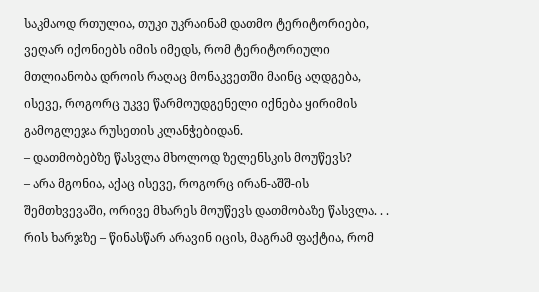საკმაოდ რთულია, თუკი უკრაინამ დათმო ტერიტორიები, ვეღარ იქონიებს იმის იმედს, რომ ტერიტორიული მთლიანობა დროის რაღაც მონაკვეთში მაინც აღდგება, ისევე, როგორც უკვე წარმოუდგენელი იქნება ყირიმის გამოგლეჯა რუსეთის კლანჭებიდან.
– დათმობებზე წასვლა მხოლოდ ზელენსკის მოუწევს?
– არა მგონია, აქაც ისევე, როგორც ირან-აშშ-ის შემთხვევაში, ორივე მხარეს მოუწევს დათმობაზე წასვლა. . . რის ხარჯზე – წინასწარ არავინ იცის, მაგრამ ფაქტია, რომ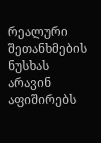რეალური შეთანხმების ნუსხას არავინ აფიშირებს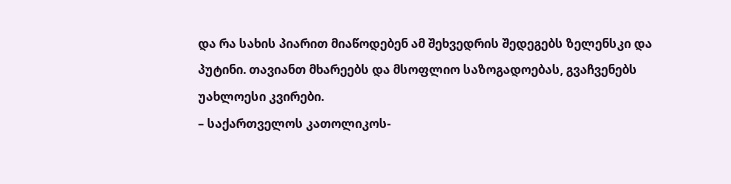და რა სახის პიარით მიაწოდებენ ამ შეხვედრის შედეგებს ზელენსკი და პუტინი. თავიანთ მხარეებს და მსოფლიო საზოგადოებას, გვაჩვენებს უახლოესი კვირები.
– საქართველოს კათოლიკოს-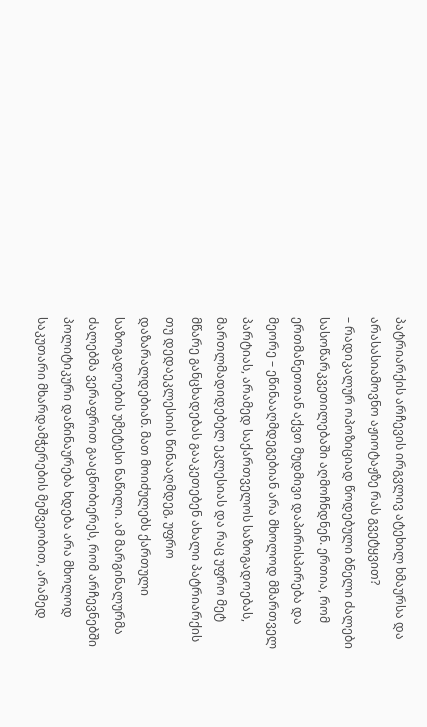პატრიარქის არჩევის ირგვლივ ატეხილ ხმაურსა და არასასიამოვნო აჟიოტაჟზე რას გვეტყვით?
– რადიკალურ ოპოზიციად წოდებული ბნელი ძალები სასოწარკვეთილებაში აღმოჩნდნენ. ერთია, რომ ერთმანეთთან აქვთ მუდმივი დაპირისპირება და მეორე – ეწინააღმდეგებიან არა მხოლოდ მმართველ პარტიას, არამედ საქართველოს საზოგადოებას, მართლმადიდებელ ეკლესიას და რაც უფრო მეტ მწარე განცხადებას გააკეთებენ ახალი პატრიარქის თუ დედაეკლესიის წინააღმდეგ, უფრო დაზარალდებიან. მათ მოიძულებს ქართული საზოგადოების უმეტესი ნაწილი. ამ მარგინალურმა ძალებმა ვერაფრით გააცნობიერეს, რომ არჩევნებში პოლიტიკური დაწინაურება ხდება არა მხოლოდ საკუთარი მხარდამჭერების მეშვეობით, არამედ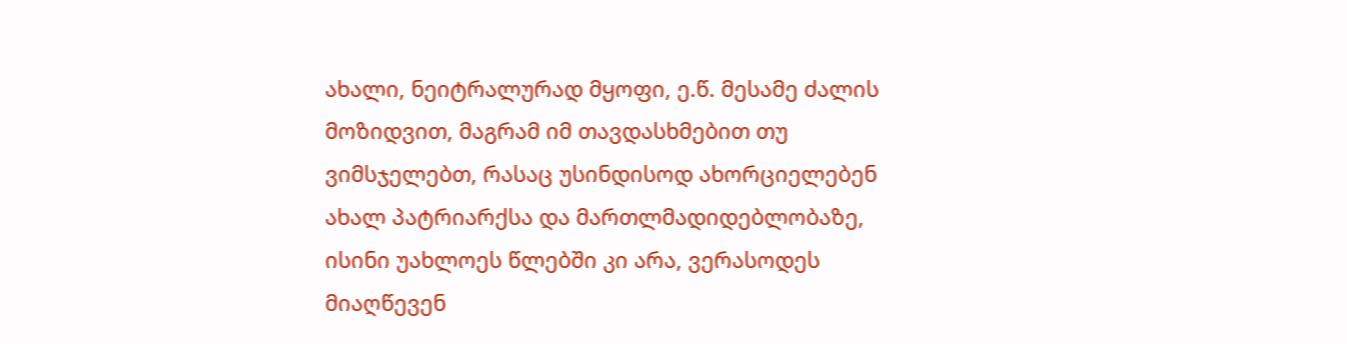ახალი, ნეიტრალურად მყოფი, ე.წ. მესამე ძალის მოზიდვით, მაგრამ იმ თავდასხმებით თუ ვიმსჯელებთ, რასაც უსინდისოდ ახორციელებენ ახალ პატრიარქსა და მართლმადიდებლობაზე, ისინი უახლოეს წლებში კი არა, ვერასოდეს მიაღწევენ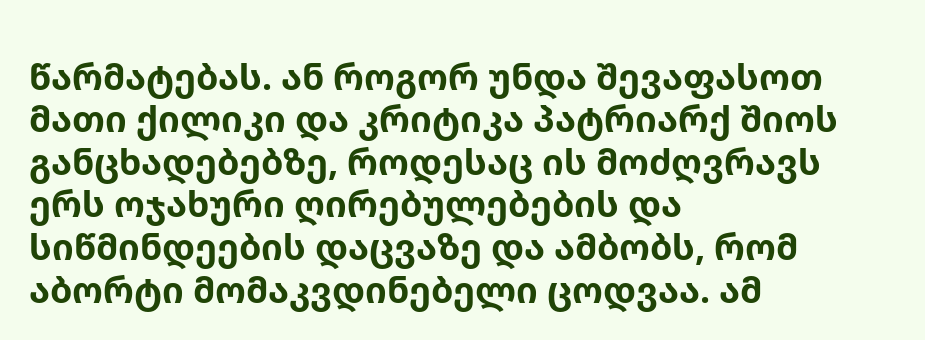წარმატებას. ან როგორ უნდა შევაფასოთ მათი ქილიკი და კრიტიკა პატრიარქ შიოს განცხადებებზე, როდესაც ის მოძღვრავს ერს ოჯახური ღირებულებების და სიწმინდეების დაცვაზე და ამბობს, რომ აბორტი მომაკვდინებელი ცოდვაა. ამ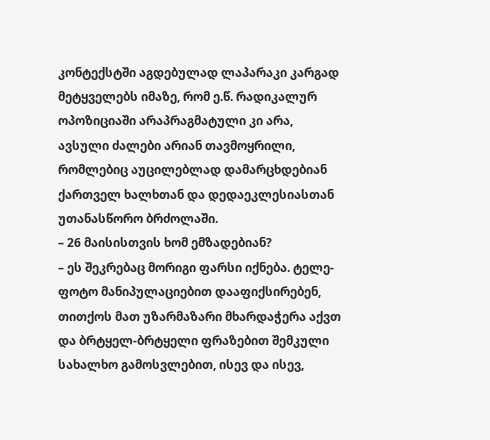კონტექსტში აგდებულად ლაპარაკი კარგად მეტყველებს იმაზე, რომ ე.წ. რადიკალურ ოპოზიციაში არაპრაგმატული კი არა, ავსული ძალები არიან თავმოყრილი, რომლებიც აუცილებლად დამარცხდებიან ქართველ ხალხთან და დედაეკლესიასთან უთანასწორო ბრძოლაში.
– 26 მაისისთვის ხომ ემზადებიან?
– ეს შეკრებაც მორიგი ფარსი იქნება. ტელე-ფოტო მანიპულაციებით დააფიქსირებენ, თითქოს მათ უზარმაზარი მხარდაჭერა აქვთ და ბრტყელ-ბრტყელი ფრაზებით შემკული სახალხო გამოსვლებით, ისევ და ისევ,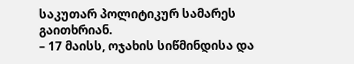საკუთარ პოლიტიკურ სამარეს გაითხრიან.
– 17 მაისს, ოჯახის სიწმინდისა და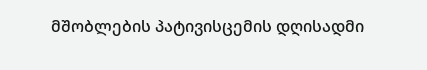მშობლების პატივისცემის დღისადმი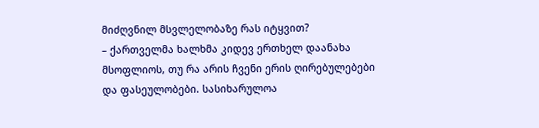მიძღვნილ მსვლელობაზე რას იტყვით?
– ქართველმა ხალხმა კიდევ ერთხელ დაანახა მსოფლიოს, თუ რა არის ჩვენი ერის ღირებულებები და ფასეულობები. სასიხარულოა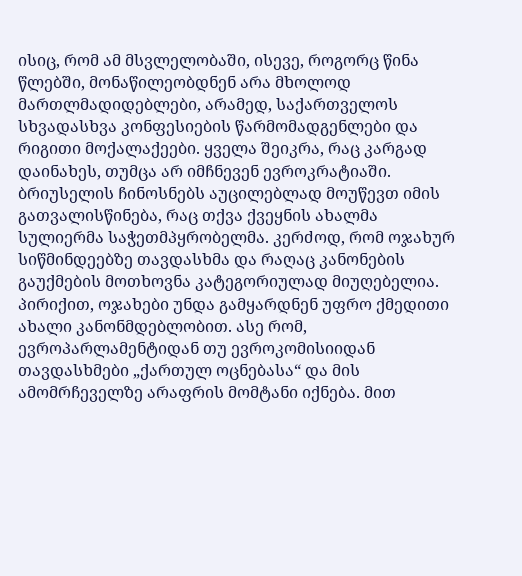ისიც, რომ ამ მსვლელობაში, ისევე, როგორც წინა წლებში, მონაწილეობდნენ არა მხოლოდ მართლმადიდებლები, არამედ, საქართველოს სხვადასხვა კონფესიების წარმომადგენლები და რიგითი მოქალაქეები. ყველა შეიკრა, რაც კარგად დაინახეს, თუმცა არ იმჩნევენ ევროკრატიაში. ბრიუსელის ჩინოსნებს აუცილებლად მოუწევთ იმის გათვალისწინება, რაც თქვა ქვეყნის ახალმა სულიერმა საჭეთმპყრობელმა. კერძოდ, რომ ოჯახურ სიწმინდეებზე თავდასხმა და რაღაც კანონების გაუქმების მოთხოვნა კატეგორიულად მიუღებელია. პირიქით, ოჯახები უნდა გამყარდნენ უფრო ქმედითი ახალი კანონმდებლობით. ასე რომ, ევროპარლამენტიდან თუ ევროკომისიიდან თავდასხმები „ქართულ ოცნებასა“ და მის ამომრჩეველზე არაფრის მომტანი იქნება. მით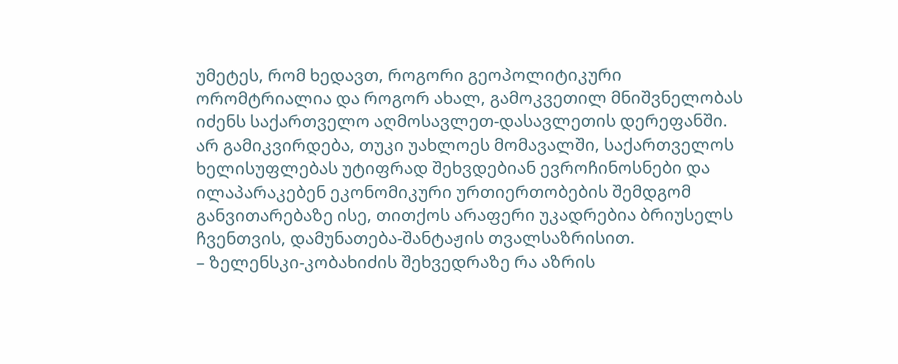უმეტეს, რომ ხედავთ, როგორი გეოპოლიტიკური ორომტრიალია და როგორ ახალ, გამოკვეთილ მნიშვნელობას იძენს საქართველო აღმოსავლეთ-დასავლეთის დერეფანში. არ გამიკვირდება, თუკი უახლოეს მომავალში, საქართველოს ხელისუფლებას უტიფრად შეხვდებიან ევროჩინოსნები და ილაპარაკებენ ეკონომიკური ურთიერთობების შემდგომ განვითარებაზე ისე, თითქოს არაფერი უკადრებია ბრიუსელს ჩვენთვის, დამუნათება-შანტაჟის თვალსაზრისით.
– ზელენსკი-კობახიძის შეხვედრაზე რა აზრის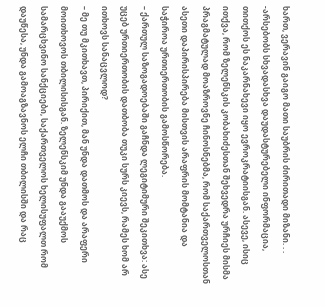ხართ, ვერავინ გაიგო მათი საუბრის ძირითადი მიზანი. . .
-არსებობს სხვადასხვა დაუდასტურებელი ინფორმაცია, თითქოს ეს ნაკარნახევი იყო ევროკრატიისგან. ასევე, ისიც ითქვა, რომ ზელენსკის კობახიძესთან შეხვედრა ურჩიეს მისმა პრაგმატულად მოაზროვნე ჩინოსნებმა, რომ საქართველოსთან ასეთი დაპირისპირება მისთვის არაფრის მომტანია და საჭიროა ურთიერთობის გამოსწორება.
– ქართულ საზოგადოებაში გაჩნდა ლეგიტიმური შეკითხვა: ასე უცებ ურთიერთობის დათბობა თუკი სურს კიევს, რამეს ხომ არ ითხოვს სანაცვლოდ?
– მე თუ მკითხავთ, პირიქით, მან უნდა დათმოს და არაფერი მოითხოვოს თბილისისგან. ზელენსკიმ უნდა გააუქმოს სამარცხვინო სანქციები, საქართველოს ხელისუფალთ რომ დაუწესა, უნდა გამოაგზავნოს ელჩი თბილისში და რაც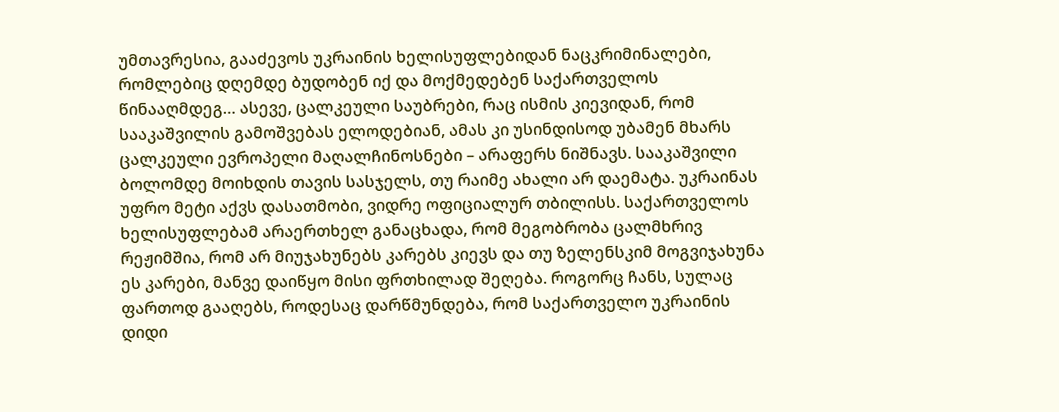უმთავრესია, გააძევოს უკრაინის ხელისუფლებიდან ნაცკრიმინალები, რომლებიც დღემდე ბუდობენ იქ და მოქმედებენ საქართველოს წინააღმდეგ… ასევე, ცალკეული საუბრები, რაც ისმის კიევიდან, რომ სააკაშვილის გამოშვებას ელოდებიან, ამას კი უსინდისოდ უბამენ მხარს ცალკეული ევროპელი მაღალჩინოსნები – არაფერს ნიშნავს. სააკაშვილი ბოლომდე მოიხდის თავის სასჯელს, თუ რაიმე ახალი არ დაემატა. უკრაინას უფრო მეტი აქვს დასათმობი, ვიდრე ოფიციალურ თბილისს. საქართველოს ხელისუფლებამ არაერთხელ განაცხადა, რომ მეგობრობა ცალმხრივ რეჟიმშია, რომ არ მიუჯახუნებს კარებს კიევს და თუ ზელენსკიმ მოგვიჯახუნა ეს კარები, მანვე დაიწყო მისი ფრთხილად შეღება. როგორც ჩანს, სულაც ფართოდ გააღებს, როდესაც დარწმუნდება, რომ საქართველო უკრაინის დიდი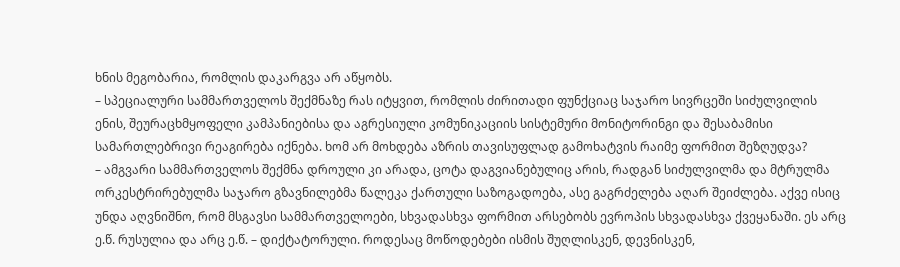ხნის მეგობარია, რომლის დაკარგვა არ აწყობს.
– სპეციალური სამმართველოს შექმნაზე რას იტყვით, რომლის ძირითადი ფუნქციაც საჯარო სივრცეში სიძულვილის ენის, შეურაცხმყოფელი კამპანიებისა და აგრესიული კომუნიკაციის სისტემური მონიტორინგი და შესაბამისი სამართლებრივი რეაგირება იქნება. ხომ არ მოხდება აზრის თავისუფლად გამოხატვის რაიმე ფორმით შეზღუდვა?
– ამგვარი სამმართველოს შექმნა დროული კი არადა, ცოტა დაგვიანებულიც არის, რადგან სიძულვილმა და მტრულმა ორკესტრირებულმა საჯარო გზავნილებმა წალეკა ქართული საზოგადოება, ასე გაგრძელება აღარ შეიძლება. აქვე ისიც უნდა აღვნიშნო, რომ მსგავსი სამმართველოები, სხვადასხვა ფორმით არსებობს ევროპის სხვადასხვა ქვეყანაში. ეს არც ე.წ. რუსულია და არც ე.წ. – დიქტატორული. როდესაც მოწოდებები ისმის შუღლისკენ, დევნისკენ,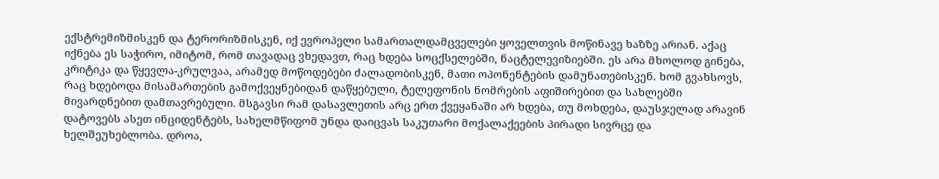ექსტრემიზმისკენ და ტერორიზმისკენ, იქ ევროპელი სამართალდამცველები ყოველთვის მოწინავე ხაზზე არიან. აქაც იქნება ეს საჭირო, იმიტომ, რომ თავადაც ვხედავთ, რაც ხდება სოცქსელებში, ნაცტელევიზიებში. ეს არა მხოლოდ გინება, კრიტიკა და წყევლა-კრულვაა, არამედ მოწოდებები ძალადობისკენ, მათი ოპონენტების დამუნათებისკენ. ხომ გვახსოვს, რაც ხდებოდა მისამართების გამოქვეყნებიდან დაწყებული, ტელეფონის ნომრების აფიშირებით და სახლებში მივარდნებით დამთავრებული. მსგავსი რამ დასავლეთის არც ერთ ქვეყანაში არ ხდება, თუ მოხდება, დაუსჯელად არავინ დატოვებს ასეთ ინციდენტებს, სახელმწიფომ უნდა დაიცვას საკუთარი მოქალაქეების პირადი სივრცე და ხელშეუხებლობა. დროა,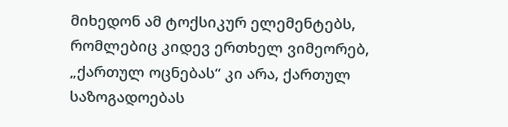მიხედონ ამ ტოქსიკურ ელემენტებს, რომლებიც კიდევ ერთხელ ვიმეორებ, „ქართულ ოცნებას“ კი არა, ქართულ საზოგადოებას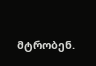მტრობენ.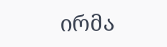ირმა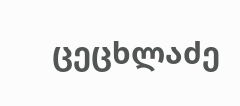ცეცხლაძე